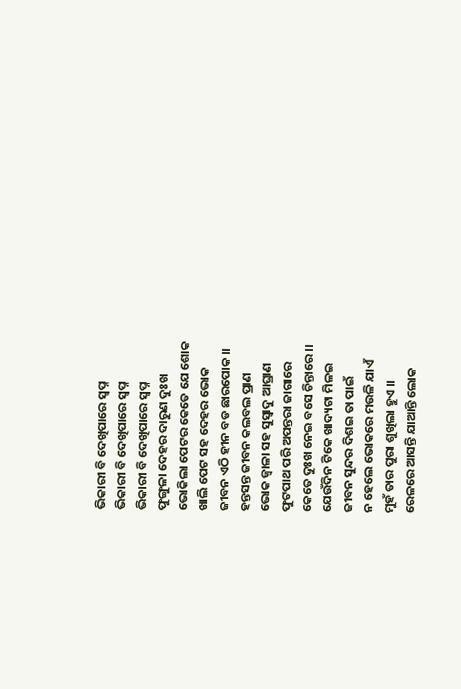ଭିକାରୀ ବି ଦେଖିପାରେ ସ୍ଵପ୍ନ
ଭିକାରୀ ବି ଦେଖିପାରେ ସ୍ଵପ୍ନ
ଭିକାରୀ ବି ଦେଖିପାରେ ସ୍ଵପ୍ନ
ଫୁଙ୍ଗୁଳା ଦେହର ଦାରୁଣ ଦୁଃଖ
ଭୋକିଲା ପେଟର କେତେ ଯେ ଶୋକ
ଖାଲି ପେଟ ସହ ଦେହର ଭୋକ
ଜୀବନ ଏଠି ହୀନ ବଡ ଛାରପୋକ ।।
ହନ୍ତସନ୍ତ ଜୀବନ କଲବଲ ପ୍ରାଣ
ଭୋକ ଜ୍ଵାଳା ସହ ସୁସ୍ୱାଦୁ ଆଘ୍ରାଣ
ଫୁଟପାଥ ପରି ଅପନ୍ତରା ଜାଗାରେ
କେତେ ଦୁଃଖ ନେଇ ବସେ ଚିନ୍ତାରେ ।।
ଯେଉଁଦିନ ଟିକେ ଖାଦ୍ୟଟା ମିଳଇ
ଜୀବନ ସୁନ୍ଦର ଦିଶଇ ତା ପାଇଁ
ନ ହେଲେ ଭୋକରେ ମଉଳି ଯାଏଁ
ମୁହଁ ତାର ପୁରା ଶୁଖିଲା ହୁଏ ।।
ରେଳରେ ଆସନ୍ତି ଯାଆନ୍ତି ଲୋକ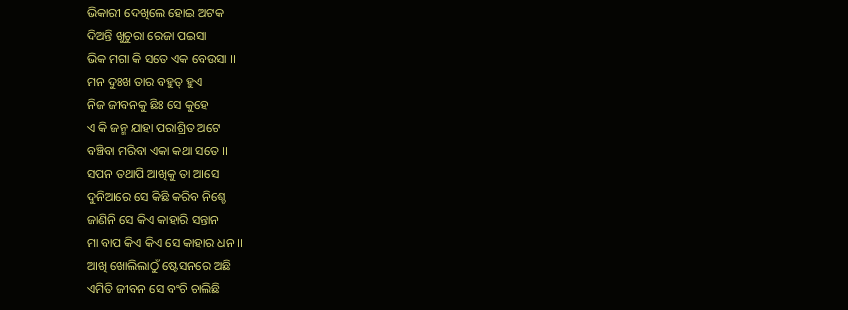ଭିକାରୀ ଦେଖିଲେ ହୋଇ ଅଟକ
ଦିଅନ୍ତି ଖୁଚୁରା ରେଜା ପଇସା
ଭିକ ମଗା କି ସତେ ଏକ ବେଉସା ।।
ମନ ଦୁଃଖ ତାର ବହୁତ୍ ହୁଏ
ନିଜ ଜୀବନକୁ ଛିଃ ସେ କୁହେ
ଏ କି ଜନ୍ମ ଯାହା ପରାଶ୍ରିତ ଅଟେ
ବଞ୍ଚିବା ମରିବା ଏକା କଥା ସତେ ।।
ସପନ ତଥାପି ଆଖିକୁ ତା ଆସେ
ଦୁନିଆରେ ସେ କିଛି କରିବ ନିଶ୍ଚେ
ଜାଣିନି ସେ କିଏ କାହାରି ସନ୍ତାନ
ମା ବାପ କିଏ କିଏ ସେ କାହାର ଧନ ।।
ଆଖି ଖୋଲିଲାଠୁଁ ଷ୍ଟେସନରେ ଅଛି
ଏମିତି ଜୀବନ ସେ ବଂଚି ଚାଲିଛି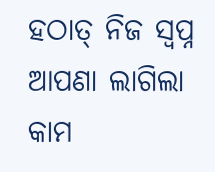ହଠାତ୍ ନିଜ ସ୍ବପ୍ନ ଆପଣା ଲାଗିଲା
କାମ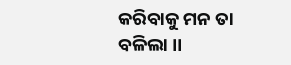କରିବାକୁ ମନ ତା ବଳିଲା ।।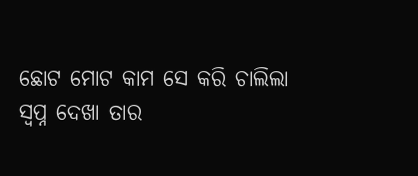ଛୋଟ ମୋଟ କାମ ସେ କରି ଚାଲିଲା
ସ୍ଵପ୍ନ ଦେଖା ତାର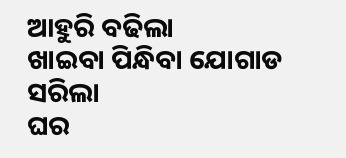ଆହୁରି ବଢିଲା
ଖାଇବା ପିନ୍ଧିବା ଯୋଗାଡ ସରିଲା
ଘର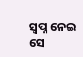ସ୍ବପ୍ନ ନେଇ ସେ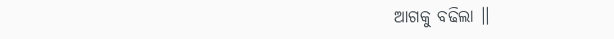ଆଗକୁ ବଢିଲା ।।